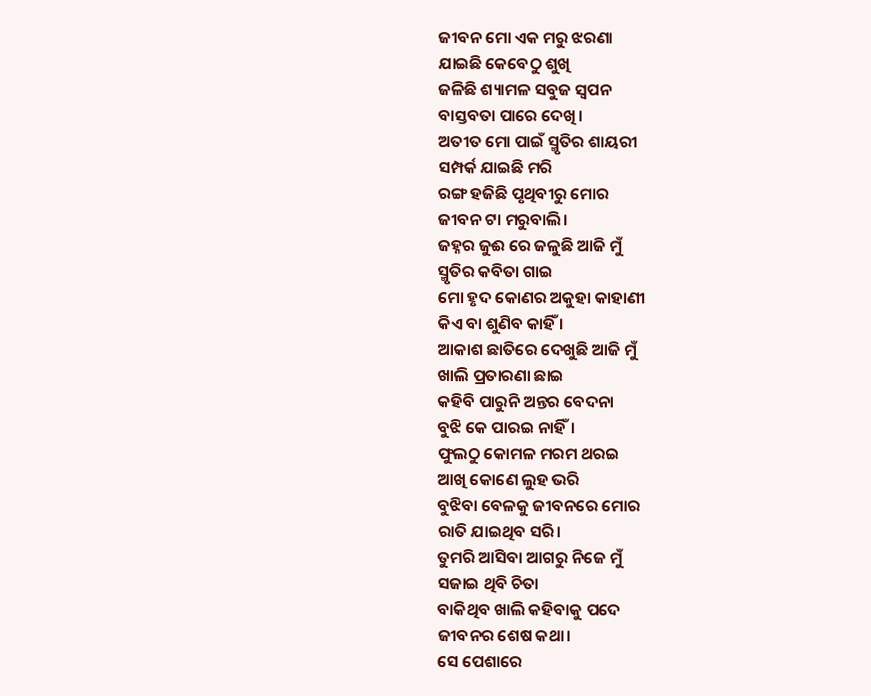ଜୀବନ ମୋ ଏକ ମରୁ ଝରଣା
ଯାଇଛି କେବେଠୁ ଶୁଖି
ଜଳିଛି ଶ୍ୟାମଳ ସବୁଜ ସ୍ୱପନ
ବାସ୍ତବତା ପାରେ ଦେଖି।
ଅତୀତ ମୋ ପାଇଁ ସ୍ମୃତିର ଶାୟରୀ
ସମ୍ପର୍କ ଯାଇଛି ମରି
ରଙ୍ଗ ହଜିଛି ପୃଥିବୀରୁ ମୋର
ଜୀବନ ଟା ମରୁବାଲି।
ଜହ୍ନର ଜୁଈ ରେ ଜଳୁଛି ଆଜି ମୁଁ
ସ୍ମୃତିର କବିତା ଗାଇ
ମୋ ହୃଦ କୋଣର ଅକୁହା କାହାଣୀ
କିଏ ବା ଶୁଣିବ କାହିଁ ।
ଆକାଶ ଛାତିରେ ଦେଖୁଛି ଆଜି ମୁଁ
ଖାଲି ପ୍ରତାରଣା ଛାଇ
କହିବି ପାରୁନି ଅନ୍ତର ବେଦନା
ବୁଝି କେ ପାରଇ ନାହିଁ।
ଫୁଲଠୁ କୋମଳ ମରମ ଥରଇ
ଆଖି କୋଣେ ଲୁହ ଭରି
ବୁଝିବା ବେଳକୁ ଜୀବନରେ ମୋର
ରାତି ଯାଇଥିବ ସରି।
ତୁମରି ଆସିବା ଆଗରୁ ନିଜେ ମୁଁ
ସଜାଇ ଥିବି ଚିତା
ବାକିଥିବ ଖାଲି କହିବାକୁ ପଦେ
ଜୀବନର ଶେଷ କଥା।
ସେ ପେଶାରେ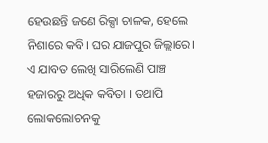ହେଉଛନ୍ତି ଜଣେ ରିକ୍ସା ଚାଳକ, ହେଲେ ନିଶାରେ କବି। ଘର ଯାଜପୁର ଜିଲ୍ଲାରେ। ଏ ଯାବତ ଲେଖି ସାରିଲେଣି ପାଞ୍ଚ ହଜାରରୁ ଅଧିକ କବିତା । ତଥାପି ଲୋକଲୋଚନକୁ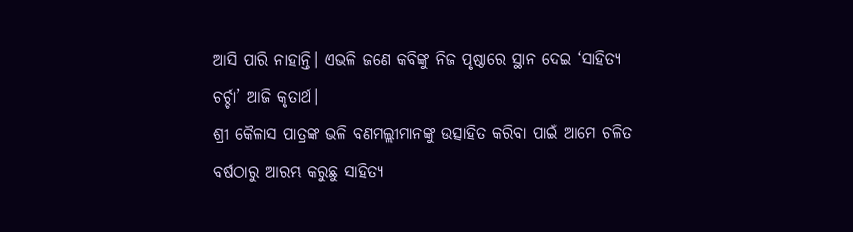ଆସି ପାରି ନାହାନ୍ତି। ଏଭଳି ଜଣେ କବିଙ୍କୁ ନିଜ ପୃଷ୍ଠାରେ ସ୍ଥାନ ଦେଇ ‘ସାହିତ୍ୟ ଚର୍ଚ୍ଚା’ ଆଜି କୃତାର୍ଥ।
ଶ୍ରୀ କୈଳାସ ପାତ୍ରଙ୍କ ଭଳି ବଣମଲ୍ଲୀମାନଙ୍କୁ ଉତ୍ସାହିତ କରିବା ପାଇଁ ଆମେ ଚଳିତ ବର୍ଷଠାରୁ ଆରମ୍ଭ କରୁଛୁ ସାହିତ୍ୟ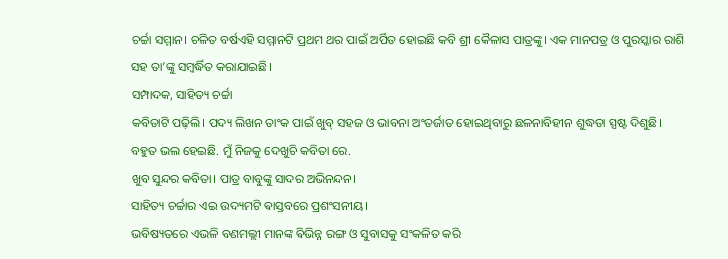ଚର୍ଚ୍ଚା ସମ୍ମାନ। ଚଳିତ ବର୍ଷଏହି ସମ୍ମାନଟି ପ୍ରଥମ ଥର ପାଇଁ ଅର୍ପିତ ହୋଇଛି କବି ଶ୍ରୀ କୈଳାସ ପାତ୍ରଙ୍କୁ। ଏକ ମାନପତ୍ର ଓ ପୁରସ୍କାର ରାଶି ସହ ତା’ଙ୍କୁ ସମ୍ବର୍ଦ୍ଧିତ କରାଯାଇଛି।
ସମ୍ପାଦକ, ସାହିତ୍ୟ ଚର୍ଚ୍ଚା
କବିତାଟି ପଢ଼ିଲି। ପଦ୍ୟ ଲିଖନ ତାଂକ ପାଇଁ ଖୁବ୍ ସହଜ ଓ ଭାବନା ଅଂତର୍ଜାତ ହୋଇଥିବାରୁ ଛଳନାବିହୀନ ଶୁଦ୍ଧତା ସ୍ପଷ୍ଟ ଦିଶୁଛି।
ବହୁତ ଭଲ ହେଇଛି. ମୁଁ ନିଜକୁ ଦେଖୁଚି କବିତା ରେ.
ଖୁବ ସୁନ୍ଦର କବିତା। ପାତ୍ର ବାବୁଙ୍କୁ ସାଦର ଅଭିନନ୍ଦନ।
ସାହିତ୍ୟ ଚର୍ଚ୍ଚାର ଏଇ ଉଦ୍ୟମଟି ଵାସ୍ତବରେ ପ୍ରଶଂସନୀୟ।
ଭବିଷ୍ୟତରେ ଏଭଳି ବଣମଲ୍ଲୀ ମାନଙ୍କ ଵିଭିନ୍ନ ରଙ୍ଗ ଓ ସୁବାସକୁ ସଂକଳିତ କରି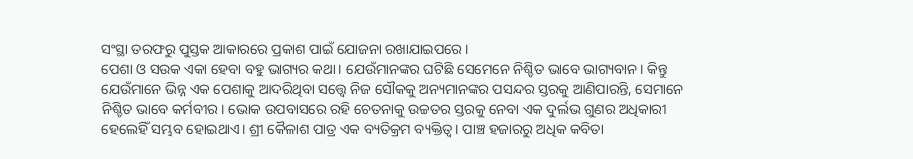ସଂସ୍ଥା ତରଫରୁ ପୁସ୍ତକ ଆକାରରେ ପ୍ରକାଶ ପାଇଁ ଯୋଜନା ରଖାଯାଇପରେ।
ପେଶା ଓ ସଉକ ଏକା ହେବା ବହୁ ଭାଗ୍ୟର କଥା। ଯେଉଁମାନଙ୍କର ଘଟିଛି ସେମେନେ ନିଶ୍ଚିତ ଭାବେ ଭାଗ୍ୟବାନ। କିନ୍ତୁ ଯେଉଁମାନେ ଭିନ୍ନ ଏକ ପେଶାକୁ ଆଦରିଥିବା ସତ୍ତ୍ବେ ନିଜ ସୌକକୁ ଅନ୍ୟମାନଙ୍କର ପସନ୍ଦର ସ୍ତରକୁ ଆଣିପାରନ୍ତି, ସେମାନେ ନିଶ୍ଚିତ ଭାବେ କର୍ମବୀର। ଭୋକ ଉପବାସରେ ରହି ଚେତନାକୁ ଉଚ୍ଚତର ସ୍ତରକୁ ନେବା ଏକ ଦୁର୍ଲଭ ଗୁଣର ଅଧିକାରୀ ହେଲେହିଁ ସମ୍ଭବ ହୋଇଥାଏ। ଶ୍ରୀ କୈଳାଶ ପାତ୍ର ଏକ ବ୍ୟତିକ୍ରମ ବ୍ୟକ୍ତିତ୍ୱ। ପାଞ୍ଚ ହଜାରରୁ ଅଧିକ କବିତା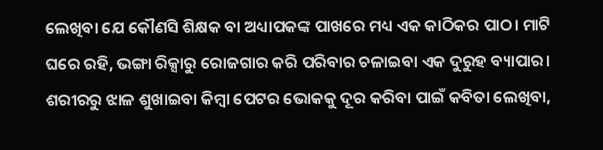ଲେଖିବା ଯେ କୌଣସି ଶିକ୍ଷକ ବା ଅଧ୍ୟାପକଙ୍କ ପାଖରେ ମଧ୍ୟ ଏକ କାଠିକର ପାଠ। ମାଟି ଘରେ ରହି, ଭଙ୍ଗା ରିକ୍ସାରୁ ରୋଜଗାର କରି ପରିବାର ଚଳାଇବା ଏକ ଦୁରୁହ ବ୍ୟାପାର। ଶରୀରରୁ ଝାଳ ଶୁଖାଇବା କିମ୍ବା ପେଟର ଭୋକକୁ ଦୂର କରିବା ପାଇଁ କବିତା ଲେଖିବା,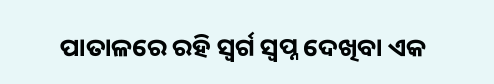ପାତାଳରେ ରହି ସ୍ୱର୍ଗ ସ୍ବପ୍ନ ଦେଖିବା ଏକ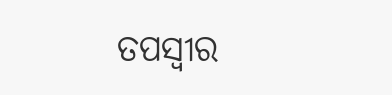ତପସ୍ଵୀର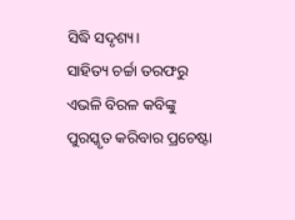ସିଦ୍ଧି ସଦୃଶ୍ୟ।
ସାହିତ୍ୟ ଚର୍ଚ୍ଚା ତରଫରୁ ଏଭଳି ବିରଳ କବିଙ୍କୁ ପୁରସ୍କୃତ କରିବାର ପ୍ରଚେଷ୍ଟା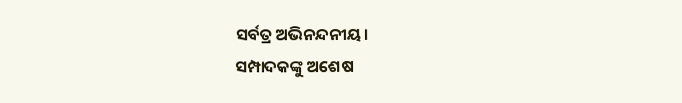ସର୍ବତ୍ର ଅଭିନନ୍ଦନୀୟ।
ସମ୍ପାଦକଙ୍କୁ ଅଶେଷ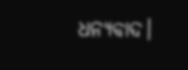ଧନ୍ୟବାଦ।